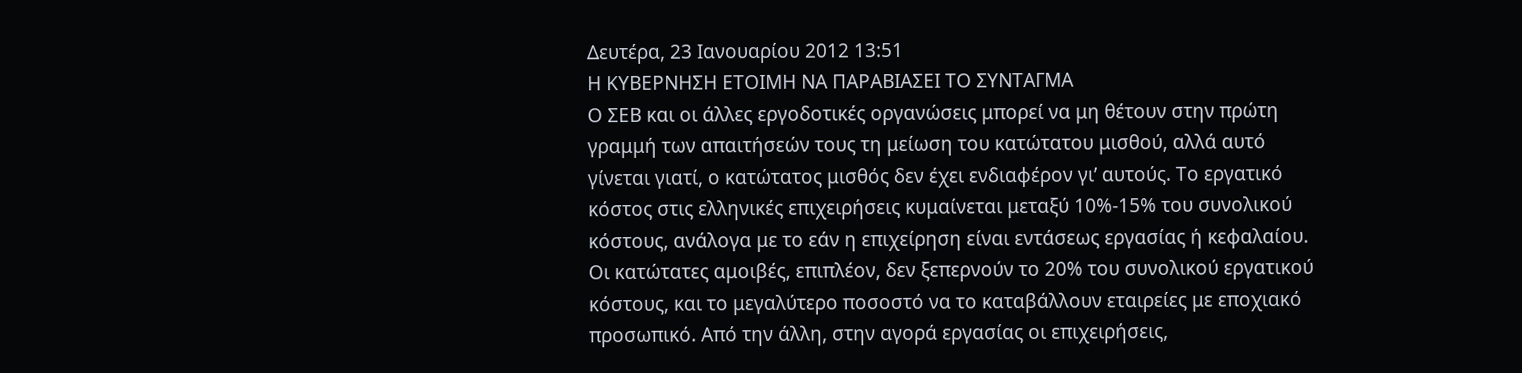Δευτέρα, 23 Ιανουαρίου 2012 13:51
Η ΚΥΒΕΡΝΗΣΗ ΕΤΟΙΜΗ ΝΑ ΠΑΡΑΒΙΑΣΕΙ ΤΟ ΣΥΝΤΑΓΜΑ
Ο ΣΕΒ και οι άλλες εργοδοτικές οργανώσεις μπορεί να μη θέτουν στην πρώτη γραμμή των απαιτήσεών τους τη μείωση του κατώτατου μισθού, αλλά αυτό γίνεται γιατί, ο κατώτατος μισθός δεν έχει ενδιαφέρον γι’ αυτούς. Το εργατικό κόστος στις ελληνικές επιχειρήσεις κυμαίνεται μεταξύ 10%-15% του συνολικού κόστους, ανάλογα με το εάν η επιχείρηση είναι εντάσεως εργασίας ή κεφαλαίου. Οι κατώτατες αμοιβές, επιπλέον, δεν ξεπερνούν το 20% του συνολικού εργατικού κόστους, και το μεγαλύτερο ποσοστό να το καταβάλλουν εταιρείες με εποχιακό προσωπικό. Από την άλλη, στην αγορά εργασίας οι επιχειρήσεις,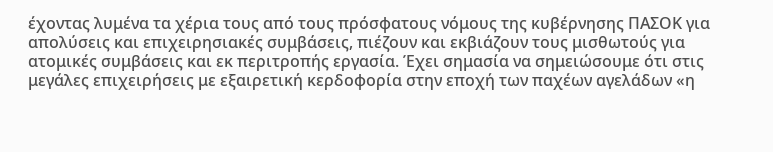έχοντας λυμένα τα χέρια τους από τους πρόσφατους νόμους της κυβέρνησης ΠΑΣΟΚ για απολύσεις και επιχειρησιακές συμβάσεις, πιέζουν και εκβιάζουν τους μισθωτούς για ατομικές συμβάσεις και εκ περιτροπής εργασία. Έχει σημασία να σημειώσουμε ότι στις μεγάλες επιχειρήσεις με εξαιρετική κερδοφορία στην εποχή των παχέων αγελάδων «η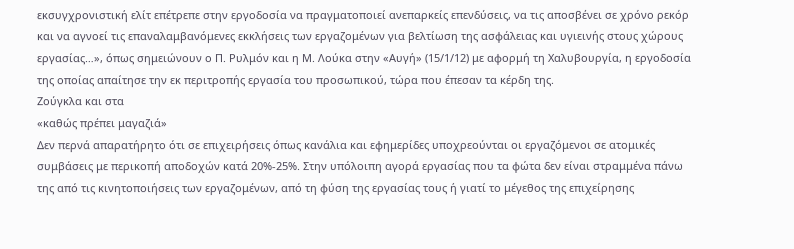εκσυγχρονιστική ελίτ επέτρεπε στην εργοδοσία να πραγματοποιεί ανεπαρκείς επενδύσεις, να τις αποσβένει σε χρόνο ρεκόρ και να αγνοεί τις επαναλαμβανόμενες εκκλήσεις των εργαζομένων για βελτίωση της ασφάλειας και υγιεινής στους χώρους εργασίας…», όπως σημειώνουν ο Π. Ρυλμόν και η Μ. Λούκα στην «Αυγή» (15/1/12) με αφορμή τη Χαλυβουργία, η εργοδοσία της οποίας απαίτησε την εκ περιτροπής εργασία του προσωπικού, τώρα που έπεσαν τα κέρδη της.
Ζούγκλα και στα
«καθώς πρέπει μαγαζιά»
Δεν περνά απαρατήρητο ότι σε επιχειρήσεις όπως κανάλια και εφημερίδες υποχρεούνται οι εργαζόμενοι σε ατομικές συμβάσεις με περικοπή αποδοχών κατά 20%-25%. Στην υπόλοιπη αγορά εργασίας που τα φώτα δεν είναι στραμμένα πάνω της από τις κινητοποιήσεις των εργαζομένων, από τη φύση της εργασίας τους ή γιατί το μέγεθος της επιχείρησης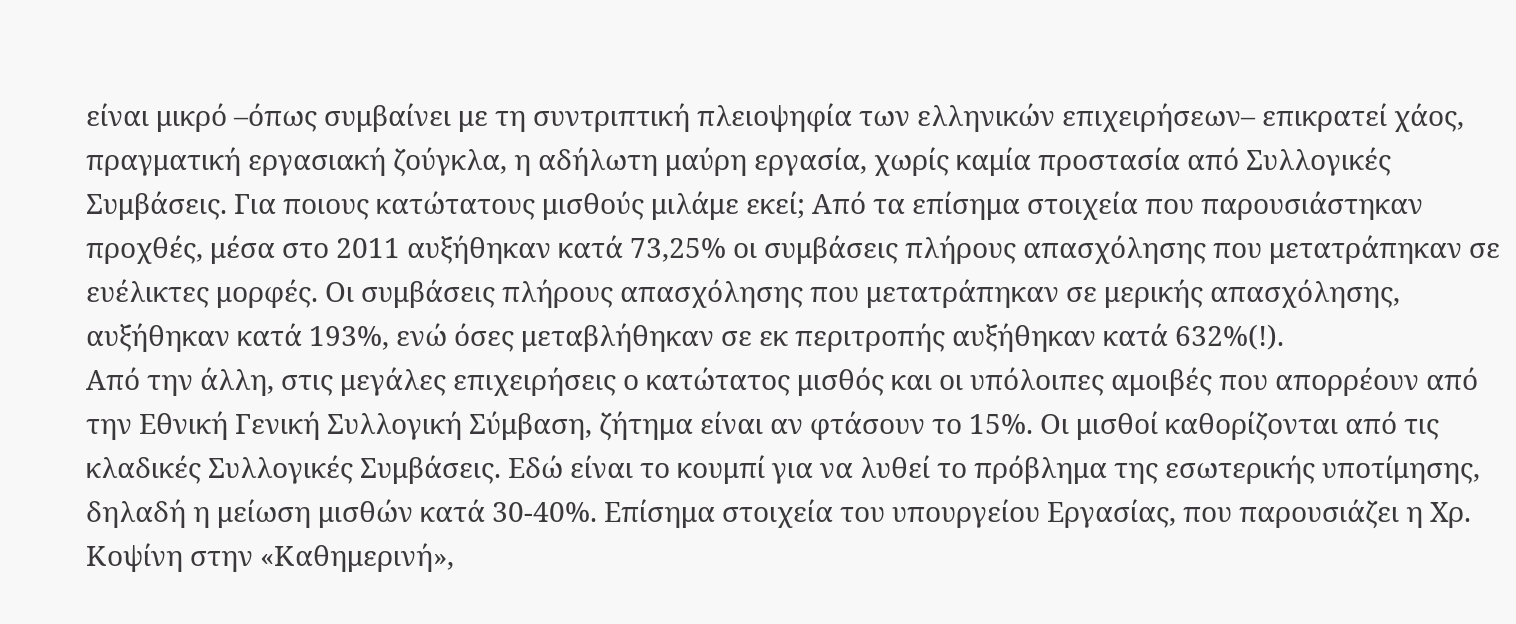είναι μικρό –όπως συμβαίνει με τη συντριπτική πλειοψηφία των ελληνικών επιχειρήσεων– επικρατεί χάος, πραγματική εργασιακή ζούγκλα, η αδήλωτη μαύρη εργασία, χωρίς καμία προστασία από Συλλογικές Συμβάσεις. Για ποιους κατώτατους μισθούς μιλάμε εκεί; Από τα επίσημα στοιχεία που παρουσιάστηκαν προχθές, μέσα στο 2011 αυξήθηκαν κατά 73,25% οι συμβάσεις πλήρους απασχόλησης που μετατράπηκαν σε ευέλικτες μορφές. Οι συμβάσεις πλήρους απασχόλησης που μετατράπηκαν σε μερικής απασχόλησης, αυξήθηκαν κατά 193%, ενώ όσες μεταβλήθηκαν σε εκ περιτροπής αυξήθηκαν κατά 632%(!).
Από την άλλη, στις μεγάλες επιχειρήσεις ο κατώτατος μισθός και οι υπόλοιπες αμοιβές που απορρέουν από την Εθνική Γενική Συλλογική Σύμβαση, ζήτημα είναι αν φτάσουν το 15%. Οι μισθοί καθορίζονται από τις κλαδικές Συλλογικές Συμβάσεις. Εδώ είναι το κουμπί για να λυθεί το πρόβλημα της εσωτερικής υποτίμησης, δηλαδή η μείωση μισθών κατά 30-40%. Επίσημα στοιχεία του υπουργείου Εργασίας, που παρουσιάζει η Χρ. Κοψίνη στην «Καθημερινή»,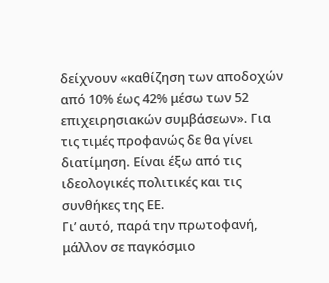δείχνουν «καθίζηση των αποδοχών από 10% έως 42% μέσω των 52 επιχειρησιακών συμβάσεων». Για τις τιμές προφανώς δε θα γίνει διατίμηση. Είναι έξω από τις ιδεολογικές πολιτικές και τις συνθήκες της ΕΕ.
Γι’ αυτό, παρά την πρωτοφανή, μάλλον σε παγκόσμιο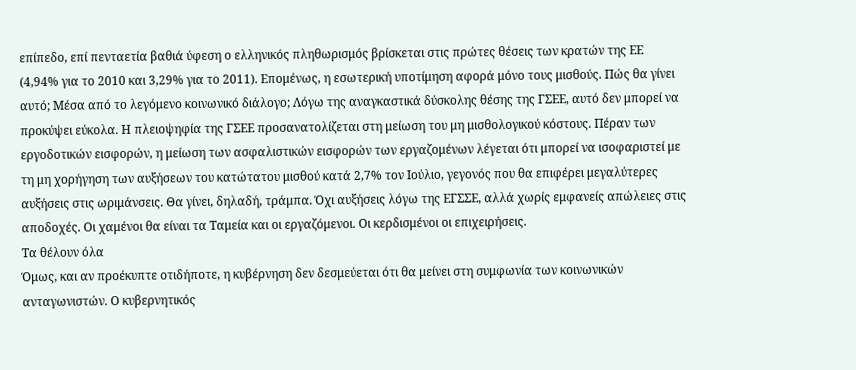επίπεδο, επί πενταετία βαθιά ύφεση ο ελληνικός πληθωρισμός βρίσκεται στις πρώτες θέσεις των κρατών της ΕΕ (4,94% για το 2010 και 3,29% για το 2011). Επομένως, η εσωτερική υποτίμηση αφορά μόνο τους μισθούς. Πώς θα γίνει αυτό; Μέσα από το λεγόμενο κοινωνικό διάλογο; Λόγω της αναγκαστικά δύσκολης θέσης της ΓΣΕΕ, αυτό δεν μπορεί να προκύψει εύκολα. Η πλειοψηφία της ΓΣΕΕ προσανατολίζεται στη μείωση του μη μισθολογικού κόστους. Πέραν των εργοδοτικών εισφορών, η μείωση των ασφαλιστικών εισφορών των εργαζομένων λέγεται ότι μπορεί να ισοφαριστεί με τη μη χορήγηση των αυξήσεων του κατώτατου μισθού κατά 2,7% τον Ιούλιο, γεγονός που θα επιφέρει μεγαλύτερες αυξήσεις στις ωριμάνσεις. Θα γίνει, δηλαδή, τράμπα. Όχι αυξήσεις λόγω της ΕΓΣΣΕ, αλλά χωρίς εμφανείς απώλειες στις αποδοχές. Οι χαμένοι θα είναι τα Ταμεία και οι εργαζόμενοι. Οι κερδισμένοι οι επιχειρήσεις.
Τα θέλουν όλα
Όμως, και αν προέκυπτε οτιδήποτε, η κυβέρνηση δεν δεσμεύεται ότι θα μείνει στη συμφωνία των κοινωνικών ανταγωνιστών. Ο κυβερνητικός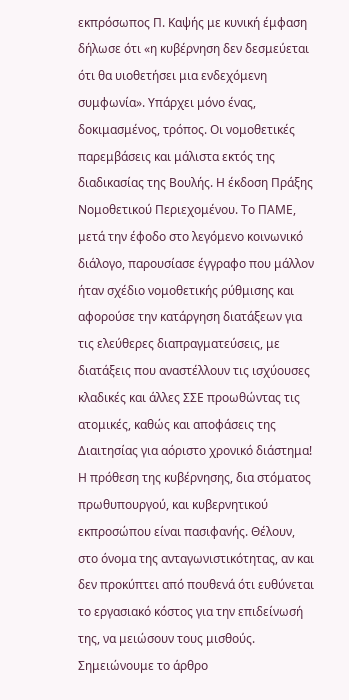εκπρόσωπος Π. Καψής με κυνική έμφαση δήλωσε ότι «η κυβέρνηση δεν δεσμεύεται ότι θα υιοθετήσει μια ενδεχόμενη συμφωνία». Υπάρχει μόνο ένας, δοκιμασμένος, τρόπος. Οι νομοθετικές παρεμβάσεις και μάλιστα εκτός της διαδικασίας της Βουλής. Η έκδοση Πράξης Νομοθετικού Περιεχομένου. Το ΠΑΜΕ, μετά την έφοδο στο λεγόμενο κοινωνικό διάλογο, παρουσίασε έγγραφο που μάλλον ήταν σχέδιο νομοθετικής ρύθμισης και αφορούσε την κατάργηση διατάξεων για τις ελεύθερες διαπραγματεύσεις, με διατάξεις που αναστέλλουν τις ισχύουσες κλαδικές και άλλες ΣΣΕ προωθώντας τις ατομικές, καθώς και αποφάσεις της Διαιτησίας για αόριστο χρονικό διάστημα!
Η πρόθεση της κυβέρνησης, δια στόματος πρωθυπουργού, και κυβερνητικού εκπροσώπου είναι πασιφανής. Θέλουν, στο όνομα της ανταγωνιστικότητας, αν και δεν προκύπτει από πουθενά ότι ευθύνεται το εργασιακό κόστος για την επιδείνωσή της, να μειώσουν τους μισθούς. Σημειώνουμε το άρθρο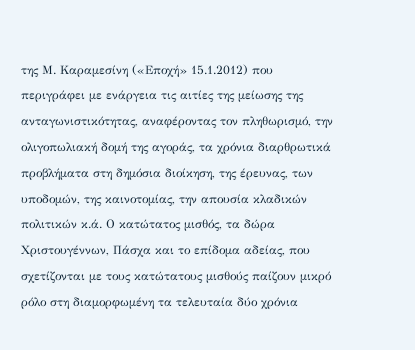της Μ. Καραμεσίνη («Εποχή» 15.1.2012) που περιγράφει με ενάργεια τις αιτίες της μείωσης της ανταγωνιστικότητας, αναφέροντας τον πληθωρισμό, την ολιγοπωλιακή δομή της αγοράς, τα χρόνια διαρθρωτικά προβλήματα στη δημόσια διοίκηση, της έρευνας, των υποδομών, της καινοτομίας, την απουσία κλαδικών πολιτικών κ.ά. Ο κατώτατος μισθός, τα δώρα Χριστουγέννων, Πάσχα και το επίδομα αδείας, που σχετίζονται με τους κατώτατους μισθούς παίζουν μικρό ρόλο στη διαμορφωμένη τα τελευταία δύο χρόνια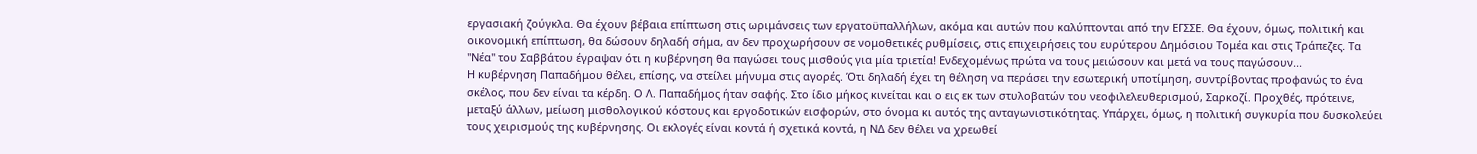εργασιακή ζούγκλα. Θα έχουν βέβαια επίπτωση στις ωριμάνσεις των εργατοϋπαλλήλων, ακόμα και αυτών που καλύπτονται από την ΕΓΣΣΕ. Θα έχουν, όμως, πολιτική και οικονομική επίπτωση, θα δώσουν δηλαδή σήμα, αν δεν προχωρήσουν σε νομοθετικές ρυθμίσεις, στις επιχειρήσεις του ευρύτερου Δημόσιου Τομέα και στις Τράπεζες. Τα "Νέα" του Σαββάτου έγραψαν ότι η κυβέρνηση θα παγώσει τους μισθούς για μία τριετία! Ενδεχομένως πρώτα να τους μειώσουν και μετά να τους παγώσουν...
Η κυβέρνηση Παπαδήμου θέλει, επίσης, να στείλει μήνυμα στις αγορές. Ότι δηλαδή έχει τη θέληση να περάσει την εσωτερική υποτίμηση, συντρίβοντας προφανώς το ένα σκέλος, που δεν είναι τα κέρδη. Ο Λ. Παπαδήμος ήταν σαφής. Στο ίδιο μήκος κινείται και ο εις εκ των στυλοβατών του νεοφιλελευθερισμού, Σαρκοζί. Προχθές, πρότεινε, μεταξύ άλλων, μείωση μισθολογικού κόστους και εργοδοτικών εισφορών, στο όνομα κι αυτός της ανταγωνιστικότητας. Υπάρχει, όμως, η πολιτική συγκυρία που δυσκολεύει τους χειρισμούς της κυβέρνησης. Οι εκλογές είναι κοντά ή σχετικά κοντά, η ΝΔ δεν θέλει να χρεωθεί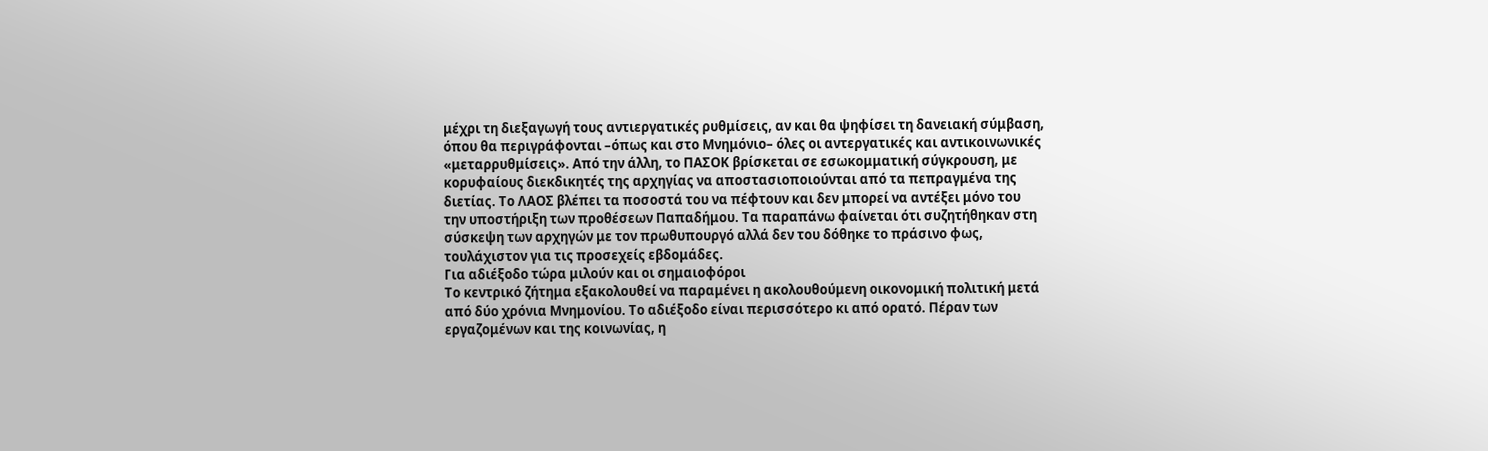μέχρι τη διεξαγωγή τους αντιεργατικές ρυθμίσεις, αν και θα ψηφίσει τη δανειακή σύμβαση, όπου θα περιγράφονται –όπως και στο Μνημόνιο– όλες οι αντεργατικές και αντικοινωνικές «μεταρρυθμίσεις». Από την άλλη, το ΠΑΣΟΚ βρίσκεται σε εσωκομματική σύγκρουση, με κορυφαίους διεκδικητές της αρχηγίας να αποστασιοποιούνται από τα πεπραγμένα της διετίας. Το ΛΑΟΣ βλέπει τα ποσοστά του να πέφτουν και δεν μπορεί να αντέξει μόνο του την υποστήριξη των προθέσεων Παπαδήμου. Τα παραπάνω φαίνεται ότι συζητήθηκαν στη σύσκεψη των αρχηγών με τον πρωθυπουργό αλλά δεν του δόθηκε το πράσινο φως, τουλάχιστον για τις προσεχείς εβδομάδες.
Για αδιέξοδο τώρα μιλούν και οι σημαιοφόροι
Το κεντρικό ζήτημα εξακολουθεί να παραμένει η ακολουθούμενη οικονομική πολιτική μετά από δύο χρόνια Μνημονίου. Το αδιέξοδο είναι περισσότερο κι από ορατό. Πέραν των εργαζομένων και της κοινωνίας, η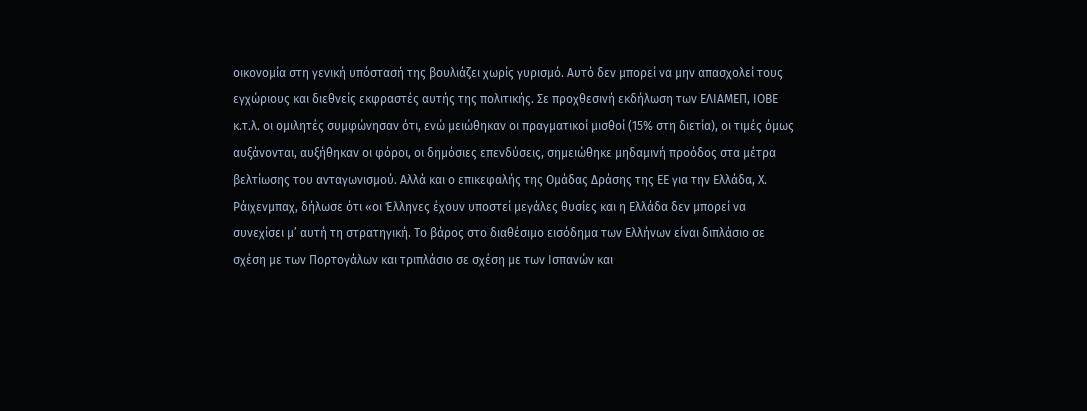οικονομία στη γενική υπόστασή της βουλιάζει χωρίς γυρισμό. Αυτό δεν μπορεί να μην απασχολεί τους εγχώριους και διεθνείς εκφραστές αυτής της πολιτικής. Σε προχθεσινή εκδήλωση των ΕΛΙΑΜΕΠ, ΙΟΒΕ κ.τ.λ. οι ομιλητές συμφώνησαν ότι, ενώ μειώθηκαν οι πραγματικοί μισθοί (15% στη διετία), οι τιμές όμως αυξάνονται, αυξήθηκαν οι φόροι, οι δημόσιες επενδύσεις, σημειώθηκε μηδαμινή προόδος στα μέτρα βελτίωσης του ανταγωνισμού. Αλλά και ο επικεφαλής της Ομάδας Δράσης της ΕΕ για την Ελλάδα, Χ. Ράιχενμπαχ, δήλωσε ότι «οι Έλληνες έχουν υποστεί μεγάλες θυσίες και η Ελλάδα δεν μπορεί να συνεχίσει μ’ αυτή τη στρατηγική. Το βάρος στο διαθέσιμο εισόδημα των Ελλήνων είναι διπλάσιο σε σχέση με των Πορτογάλων και τριπλάσιο σε σχέση με των Ισπανών και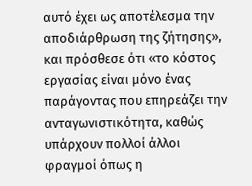αυτό έχει ως αποτέλεσμα την αποδιάρθρωση της ζήτησης», και πρόσθεσε ότι «το κόστος εργασίας είναι μόνο ένας παράγοντας που επηρεάζει την ανταγωνιστικότητα, καθώς υπάρχουν πολλοί άλλοι φραγμοί όπως η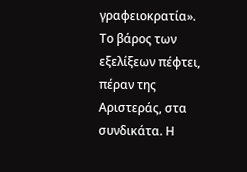γραφειοκρατία».
Το βάρος των εξελίξεων πέφτει, πέραν της Αριστεράς, στα συνδικάτα. Η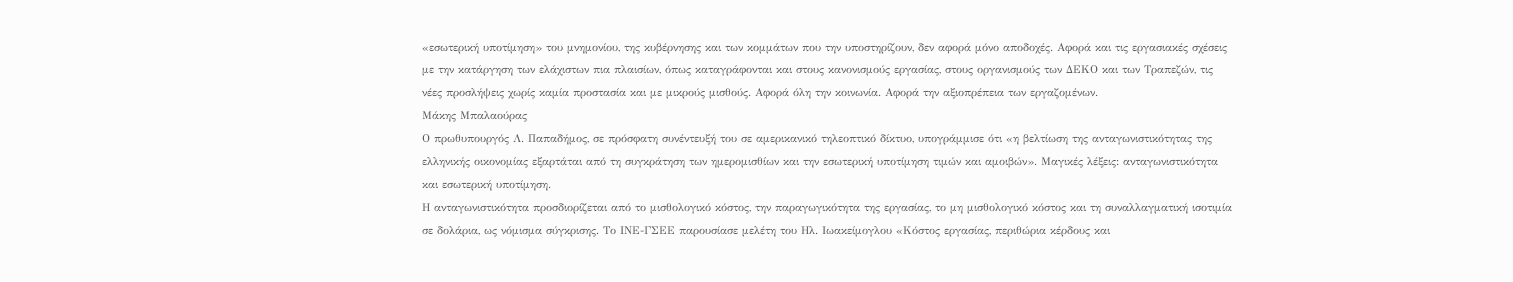«εσωτερική υποτίμηση» του μνημονίου, της κυβέρνησης και των κομμάτων που την υποστηρίζουν, δεν αφορά μόνο αποδοχές. Αφορά και τις εργασιακές σχέσεις με την κατάργηση των ελάχιστων πια πλαισίων, όπως καταγράφονται και στους κανονισμούς εργασίας, στους οργανισμούς των ΔΕΚΟ και των Τραπεζών, τις νέες προσλήψεις χωρίς καμία προστασία και με μικρούς μισθούς. Αφορά όλη την κοινωνία. Αφορά την αξιοπρέπεια των εργαζομένων.
Μάκης Μπαλαούρας
Ο πρωθυπουργός Λ. Παπαδήμος, σε πρόσφατη συνέντευξή του σε αμερικανικό τηλεοπτικό δίκτυο, υπογράμμισε ότι «η βελτίωση της ανταγωνιστικότητας της ελληνικής οικονομίας εξαρτάται από τη συγκράτηση των ημερομισθίων και την εσωτερική υποτίμηση τιμών και αμοιβών». Μαγικές λέξεις: ανταγωνιστικότητα και εσωτερική υποτίμηση.
Η ανταγωνιστικότητα προσδιορίζεται από το μισθολογικό κόστος, την παραγωγικότητα της εργασίας, το μη μισθολογικό κόστος και τη συναλλαγματική ισοτιμία σε δολάρια, ως νόμισμα σύγκρισης. Το ΙΝΕ-ΓΣΕΕ παρουσίασε μελέτη του Ηλ. Ιωακείμογλου «Κόστος εργασίας, περιθώρια κέρδους και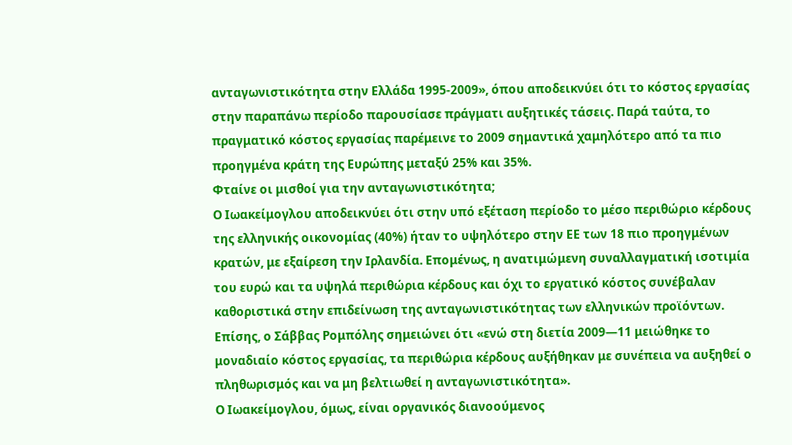ανταγωνιστικότητα στην Ελλάδα 1995-2009», όπου αποδεικνύει ότι το κόστος εργασίας στην παραπάνω περίοδο παρουσίασε πράγματι αυξητικές τάσεις. Παρά ταύτα, το πραγματικό κόστος εργασίας παρέμεινε το 2009 σημαντικά χαμηλότερο από τα πιο προηγμένα κράτη της Ευρώπης μεταξύ 25% και 35%.
Φταίνε οι μισθοί για την ανταγωνιστικότητα;
Ο Ιωακείμογλου αποδεικνύει ότι στην υπό εξέταση περίοδο το μέσο περιθώριο κέρδους της ελληνικής οικονομίας (40%) ήταν το υψηλότερο στην ΕΕ των 18 πιο προηγμένων κρατών, με εξαίρεση την Ιρλανδία. Επομένως, η ανατιμώμενη συναλλαγματική ισοτιμία του ευρώ και τα υψηλά περιθώρια κέρδους και όχι το εργατικό κόστος συνέβαλαν καθοριστικά στην επιδείνωση της ανταγωνιστικότητας των ελληνικών προϊόντων. Επίσης, ο Σάββας Ρομπόλης σημειώνει ότι «ενώ στη διετία 2009—11 μειώθηκε το μοναδιαίο κόστος εργασίας, τα περιθώρια κέρδους αυξήθηκαν με συνέπεια να αυξηθεί ο πληθωρισμός και να μη βελτιωθεί η ανταγωνιστικότητα».
Ο Ιωακείμογλου, όμως, είναι οργανικός διανοούμενος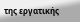της εργατικής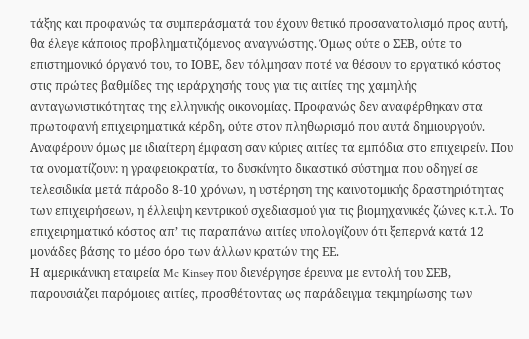τάξης και προφανώς τα συμπεράσματά του έχουν θετικό προσανατολισμό προς αυτή, θα έλεγε κάποιος προβληματιζόμενος αναγνώστης. Όμως ούτε ο ΣΕΒ, ούτε το επιστημονικό όργανό του, το ΙΟΒΕ, δεν τόλμησαν ποτέ να θέσουν το εργατικό κόστος στις πρώτες βαθμίδες της ιεράρχησής τους για τις αιτίες της χαμηλής ανταγωνιστικότητας της ελληνικής οικονομίας. Προφανώς δεν αναφέρθηκαν στα πρωτοφανή επιχειρηματικά κέρδη, ούτε στον πληθωρισμό που αυτά δημιουργούν. Αναφέρουν όμως με ιδιαίτερη έμφαση σαν κύριες αιτίες τα εμπόδια στο επιχειρείν. Που τα ονοματίζουν: η γραφειοκρατία, το δυσκίνητο δικαστικό σύστημα που οδηγεί σε τελεσιδικία μετά πάροδο 8-10 χρόνων, η υστέρηση της καινοτομικής δραστηριότητας των επιχειρήσεων, η έλλειψη κεντρικού σχεδιασμού για τις βιομηχανικές ζώνες κ.τ.λ. Το επιχειρηματικό κόστος απ’ τις παραπάνω αιτίες υπολογίζουν ότι ξεπερνά κατά 12 μονάδες βάσης το μέσο όρο των άλλων κρατών της ΕΕ.
Η αμερικάνικη εταιρεία Mc Kinsey που διενέργησε έρευνα με εντολή του ΣΕΒ, παρουσιάζει παρόμοιες αιτίες, προσθέτοντας ως παράδειγμα τεκμηρίωσης των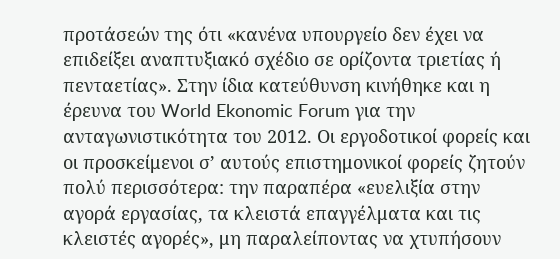προτάσεών της ότι «κανένα υπουργείο δεν έχει να επιδείξει αναπτυξιακό σχέδιο σε ορίζοντα τριετίας ή πενταετίας». Στην ίδια κατεύθυνση κινήθηκε και η έρευνα του World Ekonomic Forum για την ανταγωνιστικότητα του 2012. Οι εργοδοτικοί φορείς και οι προσκείμενοι σ’ αυτούς επιστημονικοί φορείς ζητούν πολύ περισσότερα: την παραπέρα «ευελιξία στην αγορά εργασίας, τα κλειστά επαγγέλματα και τις κλειστές αγορές», μη παραλείποντας να χτυπήσουν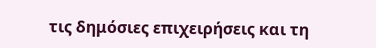τις δημόσιες επιχειρήσεις και τη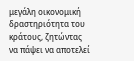μεγάλη οικονομική δραστηριότητα του κράτους, ζητώντας να πάψει να αποτελεί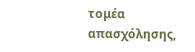τομέα απασχόλησης,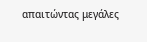απαιτώντας μεγάλες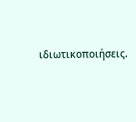ιδιωτικοποιήσεις.